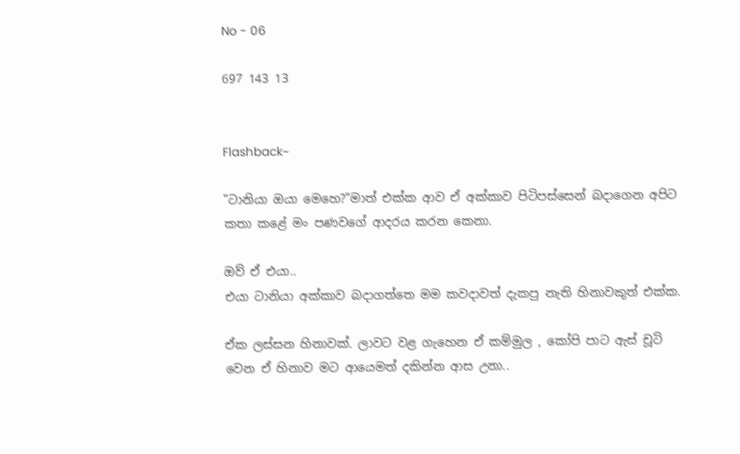No - 06

697 143 13


Flashback~

"ටානියා ඔයා මෙහෙ?"මාත් එක්ක ආව ඒ අක්කාව පිටිපස්සෙන් බදාගෙන අපිට කතා කළේ මං පණවගේ ආදරය කරන කෙනා.

ඔව් ඒ එයා..
එයා ටානියා අක්කාව බදාගත්තෙ මම කවදාවත් දැකපු නැති හිනාවකුත් එක්ක.

ඒක ලස්සන හිනාවක්. ලාවට වළ ගැහෙන ඒ කම්මුල , කෝපි පාට ඇස් චූටි වෙන ඒ හිනාව මට ආයෙමත් දකින්න ආස උනා..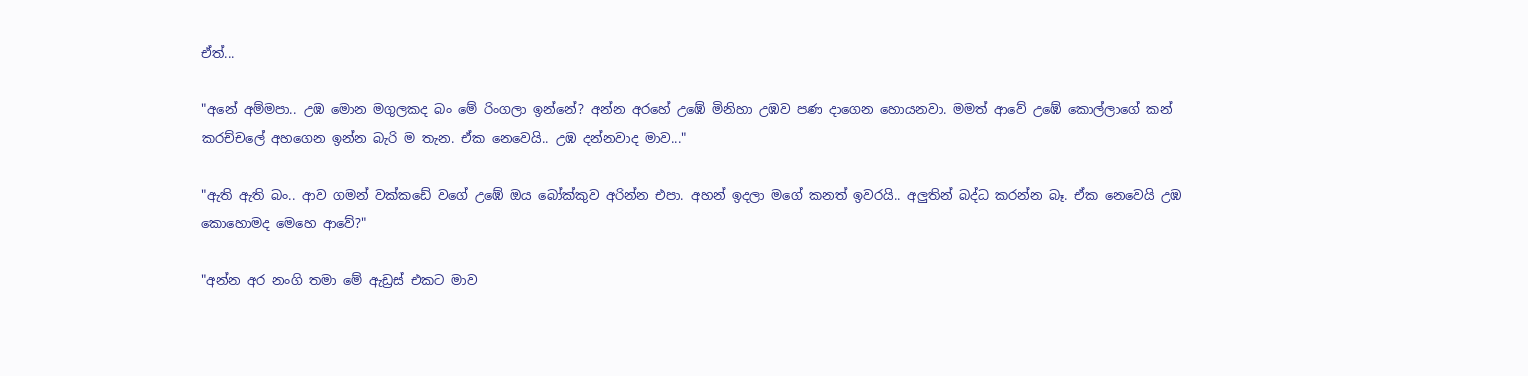ඒත්...

"අනේ අම්මපා.. උඹ මොන මගුලකද බං මේ රිංගලා ඉන්නේ? අන්න අරහේ උඹේ මිනිහා උඹව පණ දාගෙන හොයනවා. මමත් ආවේ උඹේ කොල්ලාගේ කන් කරච්චලේ අහගෙන ඉන්න බැරි ම තැන. ඒක නෙවෙයි.. උඹ දන්නවාද මාව..."

"ඇති ඇති බං.. ආව ගමන් වක්කඩේ වගේ උඹේ ඔය බෝක්කුව අරින්න එපා. අහන් ඉදලා මගේ කනත් ඉවරයි.. අලුතින් බද්ධ කරන්න බෑ. ඒක නෙවෙයි උඹ කොහොමද මෙහෙ ආවේ?"

"අන්න අර නංගි තමා මේ ඇඩ්‍රස් එකට මාව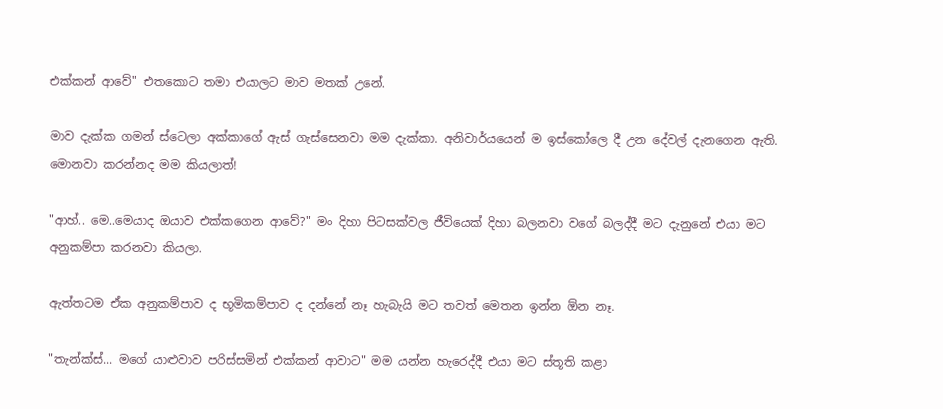එක්කන් ආවේ" එතකොට තමා එයාලට මාව මතක් උනේ.

මාව දැක්ක ගමන් ස්ටෙලා අක්කාගේ ඇස් ගැස්සෙනවා මම දැක්කා. අනිවාර්යයෙන් ම ඉස්කෝලෙ දී උන දේවල් දැනගෙන ඇති. මොනවා කරන්නද මම කියලාත්!

"ආහ්.. මෙ..මෙයාද ඔයාව එක්කගෙන ආවේ?" මං දිහා පිටසක්වල ජීවියෙක් දිහා බලනවා වගේ බලද්දී මට දැනුනේ එයා මට අනුකම්පා කරනවා කියලා.

ඇත්තටම ඒක අනුකම්පාව ද භූමිකම්පාව ද දන්නේ නෑ හැබැයි මට තවත් මෙතන ඉන්න ඕන නෑ.

"තැන්ක්ස්... මගේ යාළුවාව පරිස්සමින් එක්කන් ආවාට" මම යන්න හැරෙද්දී එයා මට ස්තූති කළා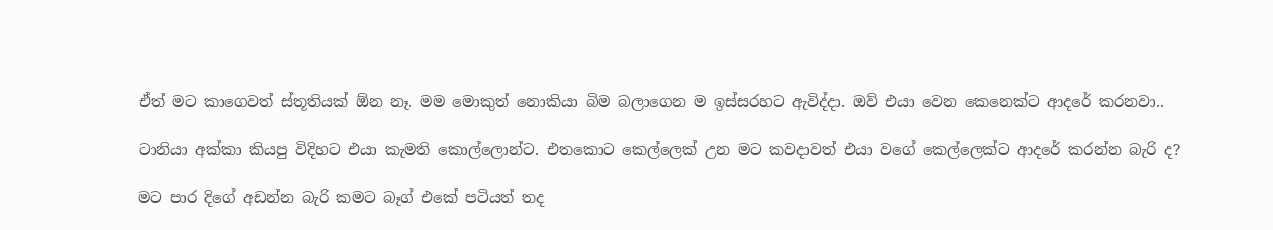ඒත් මට කාගෙවත් ස්තූතියක් ඕන නෑ. මම මොකුත් නොකියා බිම බලාගෙන ම ඉස්සරහට ඇවිද්දා. ඔව් එයා වෙන කෙනෙක්ට ආදරේ කරනවා..

ටානියා අක්කා කියපු විදිහට එයා කැමති කොල්ලොන්ට. එතකොට කෙල්ලෙක් උන මට කවදාවත් එයා වගේ කෙල්ලෙක්ට ආදරේ කරන්න බැරි ද?

මට පාර දිගේ අඩන්න බැරි කමට බෑග් එකේ පටියත් තද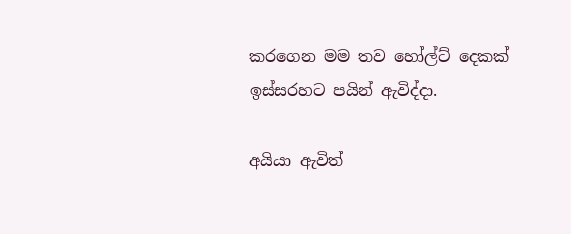කරගෙන මම තව හෝල්ට් දෙකක් ඉස්සරහට පයින් ඇවිද්දා.

අයියා ඇවිත්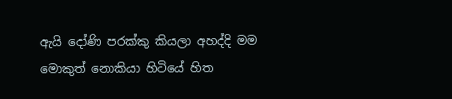ඇයි දෝණි පරක්කු කියලා අහද්දි මම මොකුත් නොකියා හිටියේ හිත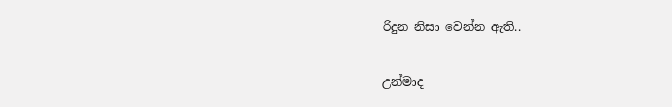රිදුන නිසා වෙන්න ඇති..

උන්මාද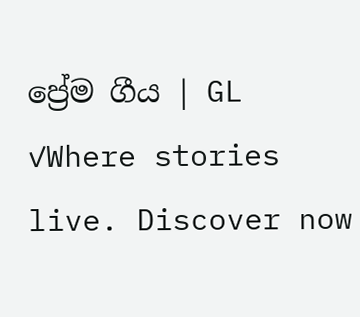ප්‍රේම ගීය | GL  ✓Where stories live. Discover now